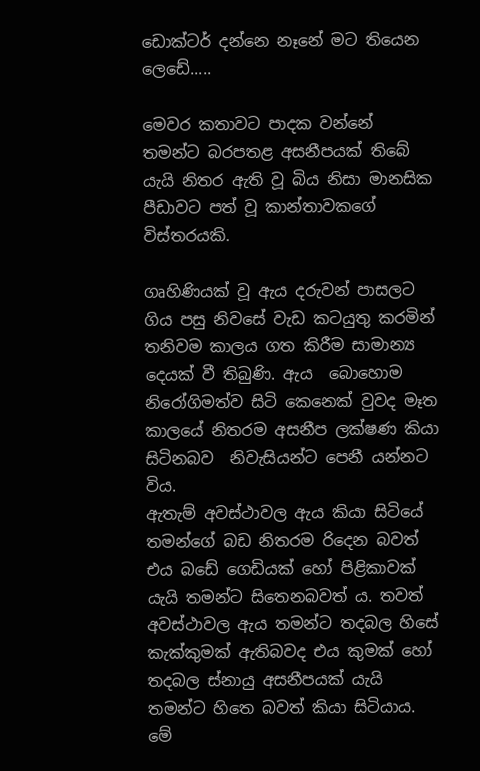ඩොක්ටර් දන්නෙ නෑනේ මට තියෙන ලෙඩේ.....

මෙවර කතාවට පාදක වන්නේ තමන්ට බරපතළ අසනීපයක් තිබේ යැයි නිතර ඇති වූ බිය නිසා මානසික පීඩාවට පත් වූ කාන්තාවකගේ විස්තරයකි.

ගෘහිණියක් වූ ඇය දරුවන් පාසලට ගිය පසු නිවසේ වැඩ කටයුතු කරමින් තනිවම කාලය ගත කිරීම සාමාන්‍ය දෙයක් වී තිබුණි. ඇය  බොහොම නිරෝගිමත්ව සිටි කෙනෙක් වුවද මෑත කාලයේ නිතරම අසනීප ලක්ෂණ කියා සිටිනබව  නිවැසියන්ට පෙනී යන්නට විය.
ඇතැම් අවස්ථාවල ඇය කියා සිටියේ තමන්ගේ බඩ නිතරම රිදෙන බවත් එය බඩේ ගෙඩියක් හෝ පිළිකාවක් යැයි තමන්ට සිතෙනබවත් ය. තවත් අවස්ථාවල ඇය තමන්ට තදබල හිසේ කැක්කුමක් ඇතිබවද එය කුමක් හෝ තදබල ස්නායු අසනීපයක් යැයි තමන්ට හිතෙ බවත් කියා සිටියාය. මේ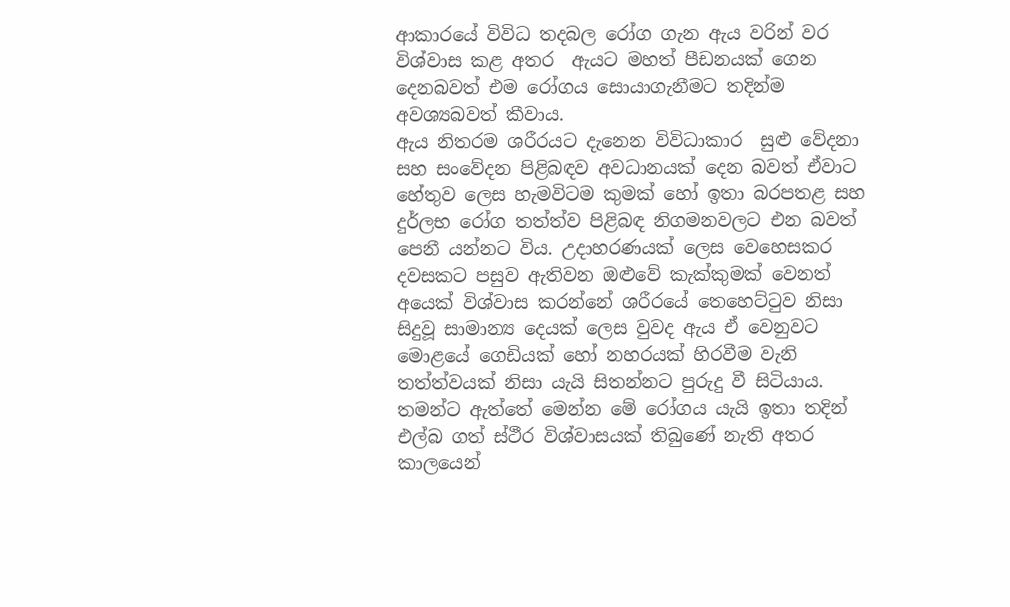ආකාරයේ විවිධ තදබල රෝග ගැන ඇය වරින් වර  විශ්වාස කළ අතර  ඇයට මහත් පීඩනයක් ගෙන දෙනබවත් එම රෝගය සොයාගැනීමට තදින්ම අවශ්‍යබවත් කීවාය.
ඇය නිතරම ශරීරයට දැනෙන විවිධාකාර  සුළු වේදනා සහ සංවේදන පිළිබඳව අවධානයක් දෙන බවත් ඒවාට හේතුව ලෙස හැමවිටම කුමක් හෝ ඉතා බරපතළ සහ දුර්ලභ රෝග තත්ත්ව පිළිබඳ නිගමනවලට එන බවත් පෙනී යන්නට විය. උදාහරණයක් ලෙස වෙහෙසකර දවසකට පසුව ඇතිවන ඔළුවේ කැක්කුමක් වෙනත් අයෙක් විශ්වාස කරන්නේ ශරීරයේ තෙහෙට්ටුව නිසා සිදුවූ සාමාන්‍ය දෙයක් ලෙස වුවද ඇය ඒ වෙනුවට මොළයේ ගෙඩියක් හෝ නහරයක් හිරවීම වැනි තත්ත්වයක් නිසා යැයි සිතන්නට පුරුදු වී සිටියාය.
තමන්ට ඇත්තේ මෙන්න මේ රෝගය යැයි ඉතා තදින් එල්බ ගත් ස්ථීර විශ්වාසයක් තිබුණේ නැති අතර කාලයෙන්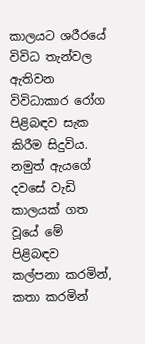කාලයට ශරීරයේ විවිධ තැන්වල ඇතිවන විවිධාකාර රෝග පිළිබඳව සැක කිරීම සිදුවිය. නමුත් ඇයගේ දවසේ වැඩි කාලයක් ගත වූයේ මේ පිළිබඳව කල්පනා කරමින්, කතා කරමින්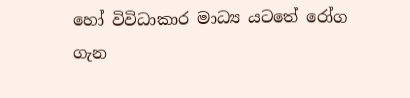හෝ විවිධාකාර මාධ්‍ය යටතේ රෝග ගැන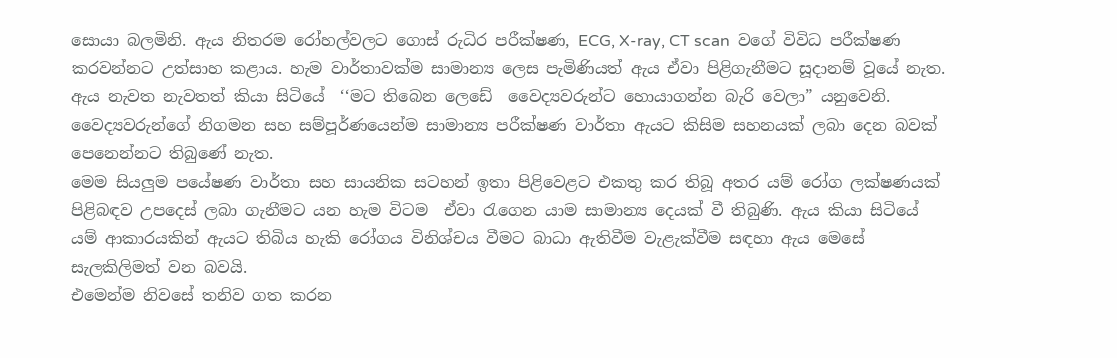සොයා බලමිනි. ඇය නිතරම රෝහල්වලට ගොස් රුධිර පරීක්ෂණ, ECG, X-ray, CT scan  වගේ විවිධ පරීක්ෂණ කරවන්නට උත්සාහ කළාය. හැම වාර්තාවක්ම සාමාන්‍ය ලෙස පැමිණියත් ඇය ඒවා පිළිගැනීමට සූදානම් වූයේ නැත. ඇය නැවත නැවතත් කියා සිටියේ  ‘‘මට තිබෙන ලෙඩේ  වෛද්‍යවරුන්ට හොයාගන්න බැරි වෙලා” යනුවෙනි.  වෛද්‍යවරුන්ගේ නිගමන සහ සම්පූර්ණයෙන්ම සාමාන්‍ය පරීක්ෂණ වාර්තා ඇයට කිසිම සහනයක් ලබා දෙන බවක් පෙනෙන්නට තිබුණේ නැත.
මෙම සියලුම පයේෂණ වාර්තා සහ සායනික සටහන් ඉතා පිළි‍වෙළට එකතු කර තිබූ අතර යම් රෝග ලක්ෂණයක් පිළිබඳව උපදෙස් ලබා ගැනීමට යන හැම විටම  ඒවා රැගෙන යාම සාමාන්‍ය දෙයක් වී තිබුණි. ඇය කියා සිටියේ යම් ආකාරයකින් ඇයට තිබිය හැකි රෝගය විනිශ්චය වීමට බාධා ඇතිවීම වැළැක්වීම සඳහා ඇය මෙසේ සැලකිලිමත් වන බවයි.
එමෙන්ම නිවසේ තනිව ගත කරන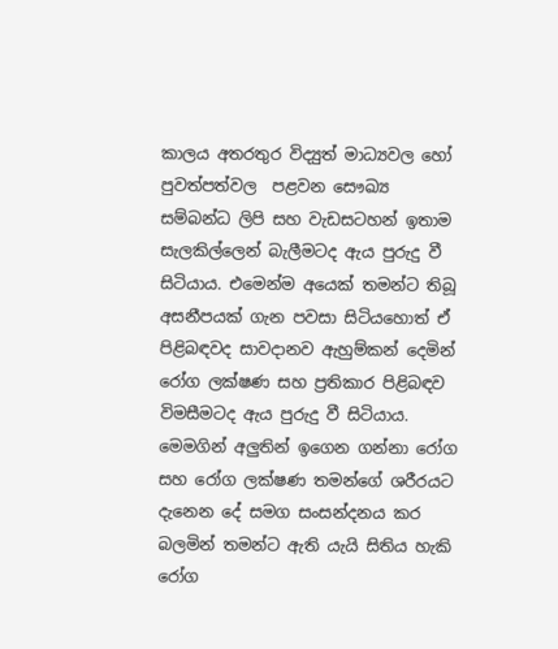කාලය අතරතුර විද්‍යුත් මාධ්‍යවල හෝ පුවත්පත්වල  පළවන සෞඛ්‍ය සම්බන්ධ ලිපි සහ වැඩසටහන් ඉතාම සැලකිල්ලෙන් බැලීමටද ඇය පුරුදු වී සිටියාය. එමෙන්ම අයෙක් තමන්ට තිබූ අසනීපයක් ගැන පවසා සිටියහොත් ඒ පිළිබඳවද සාවදානව ඇහුම්කන් දෙමින් රෝග ලක්ෂණ සහ ප්‍රතිකාර පිළිබඳව විමසීමටද ඇය පුරුදු වී සිටියාය. මෙමගින් අලුතින් ඉගෙන ගන්නා රෝග සහ රෝග ලක්ෂණ තමන්ගේ ශරීරයට දැනෙන දේ සමග සංසන්දනය කර බලමින් තමන්ට ඇති යැයි සිතිය හැකි රෝග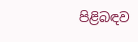පිළිබඳව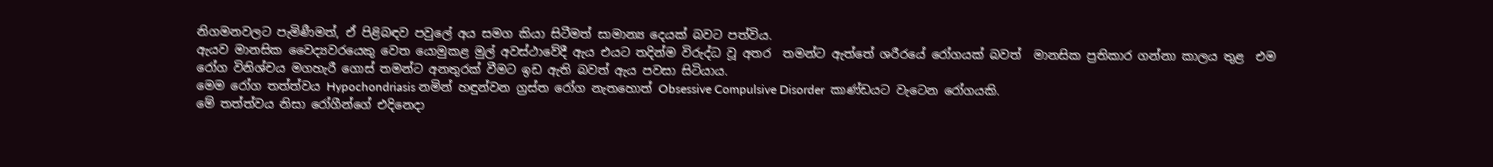නිගමනවලට පැමිණීමත්, ඒ පිළිබඳව පවුලේ අය සමග කියා සිටීමත් සාමාන්‍ය දෙයක් බවට පත්විය.
ඇයව මානසික වෛද්‍යවරයෙකු වෙත යොමුකළ මුල් අවස්ථාවේදී ඇය එයට තදින්ම විරුද්ධ වූ අතර  තමන්ට ඇත්තේ ශරීරයේ රෝගයක් බවත්  මානසික ප්‍රතිකාර ගන්නා කාලය තුළ  එම රෝග විනිශ්චය මගහැරී ගොස් තමන්ට අනතුරක් වීමට ඉඩ ඇති බවත් ඇය පවසා සිටියාය.
මෙම රෝග තත්ත්වය Hypochondriasis නමින් හඳුන්වන ග්‍රස්ත රෝග නැතහොත් Obsessive Compulsive Disorder  කාණ්ඩයට වැටෙන රෝගයකි.
මේ තත්ත්වය නිසා රෝගීන්ගේ එදිනෙදා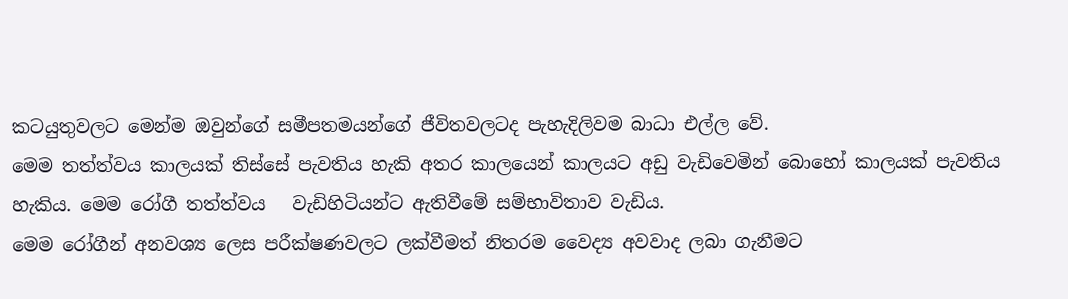කටයුතුවලට මෙන්ම ඔවුන්ගේ සමීපතමයන්ගේ ජීවිතවලටද පැහැදිලිවම බාධා එල්ල වේ.
මෙම තත්ත්වය කාලයක් තිස්සේ පැවතිය හැකි අතර කාලයෙන් කාලයට අඩු වැඩිවෙමින් බොහෝ කාලයක් පැවතිය හැකිය. මෙම රෝගී තත්ත්වය   වැඩිහිටියන්ට ඇතිවීමේ සම්භාවිතාව වැඩිය.
මෙම රෝගීන් අනවශ්‍ය ලෙස පරීක්ෂණවලට ලක්වීමත් නිතරම වෛද්‍ය අවවාද ලබා ගැනීමට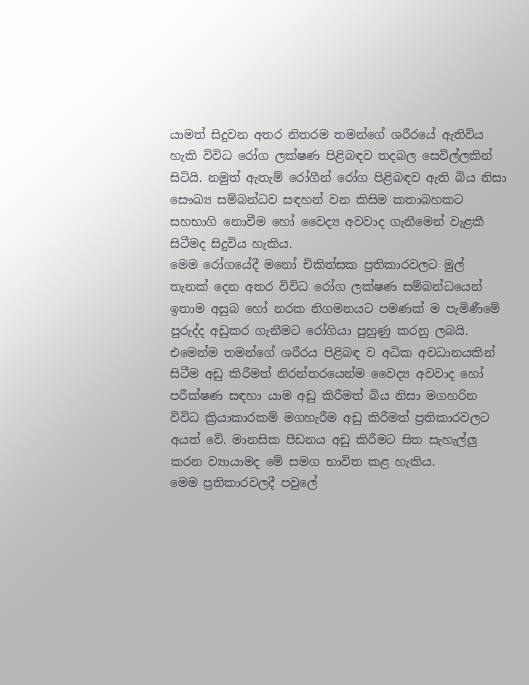යාමත් සිදුවන අතර නිතරම තමන්ගේ ශරීරයේ ඇතිවිය හැකි විවිධ රෝග ලක්ෂණ පිළිබඳව තදබල සෙවිල්ලකින් සිටියි. නමුත් ඇතැම් රෝගීන් රෝග පිළිබඳව ඇති බිය නිසා සෞඛ්‍ය සම්බන්ධව සඳහන් වන කිසිම කතාබහකට සහභාගි නොවීම හෝ වෛද්‍ය අවවාද ගැනීමෙන් වැළකී සිටීමද සිදුවිය හැකිය.
මෙම රෝගයේදී මනෝ චිකිත්සක ප්‍රතිකාරවලට මුල් තැනක් දෙන අතර විවිධ රෝග ලක්ෂණ සම්බන්ධයෙන් ඉතාම අසුබ හෝ නරක නිගමනයට පමණක් ම පැමිණීමේ පුරුද්ද අඩුකර ගැනීමට රෝගියා පුහුණු කරනු ලබයි. එමෙන්ම තමන්ගේ ශරීරය පිළිබඳ ව අධික අවධානයකින් සිටීම අඩු කිරීමත් නිරන්තරයෙන්ම වෛද්‍ය අවවාද හෝ පරීක්ෂණ සඳහා යාම අඩු කිරීමත් බිය නිසා මගහරින විවිධ ක්‍රියාකාරකම් මගහැරීම අඩු කිරීමත් ප්‍රතිකාරවලට අයත් වේ. මානසික පීඩනය අඩු කිරීමට සිත සැහැල්ලු කරන ව්‍යායාමද මේ සමග භාවිත කළ හැකිය.
මෙම ප්‍රතිකාරවලදී පවුලේ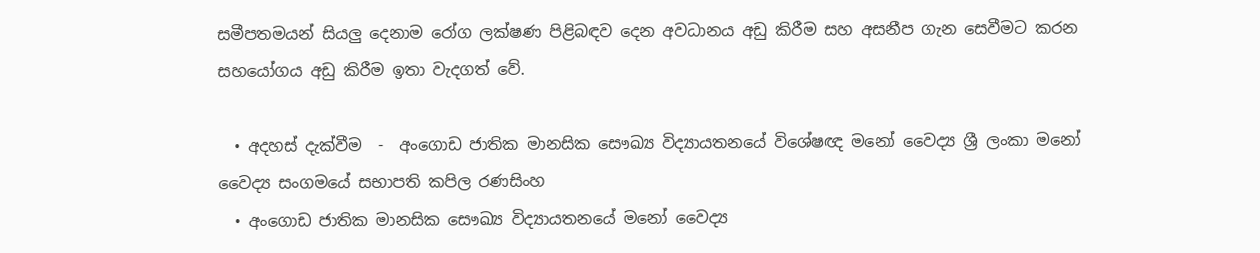සමීපතමයන් සියලු දෙනාම රෝග ලක්ෂණ පිළිබඳව දෙන අවධානය අඩු කිරීම සහ අසනීප ගැන සෙවීමට කරන සහයෝගය අඩු කිරීම ඉතා වැදගත් වේ.

  • අදහස් දැක්වීම  -  අංගොඩ ජාතික මානසික සෞඛ්‍ය විද්‍යායතනයේ විශේෂඥ මනෝ වෛද්‍ය ශ්‍රී ලංකා මනෝ වෛද්‍ය සංගමයේ සභාපති කපිල රණසිංහ
  • අංගොඩ ජාතික මානසික සෞඛ්‍ය විද්‍යායතනයේ මනෝ වෛද්‍ය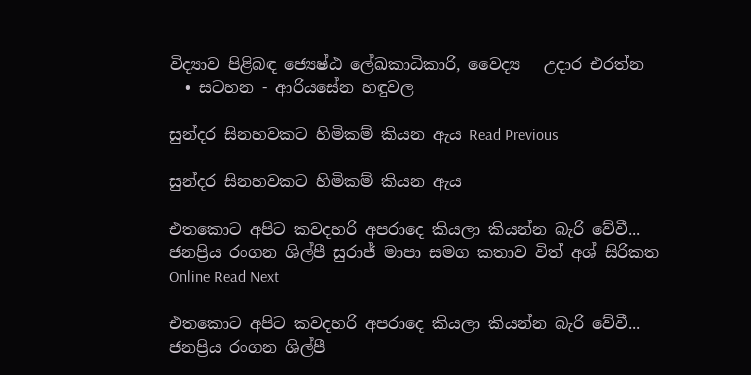විද්‍යාව පිළිබඳ ජ්‍යෙෂ්ඨ ලේඛකාධිකාරි, වෛද්‍ය   උදාර එරත්න
  • සටහන - ආරියසේන හඳුවල

සුන්දර සිනහවකට හිමිකම් කියන ඇය Read Previous

සුන්දර සිනහවකට හිමිකම් කියන ඇය

එතකොට අපිට කවදහරි අපරාදෙ කියලා කියන්න බැරි වේවී...    ජනප්‍රිය රංගන ශිල්පී සුරාජ් මාපා සමග කතාව විත් අශ් සිරිකත Online Read Next

එතකොට අපිට කවදහරි අපරාදෙ කියලා කියන්න බැරි වේවී... ජනප්‍රිය රංගන ශිල්පී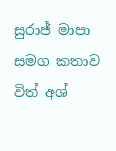සුරාජ් මාපා සමග කතාව විත් අශ්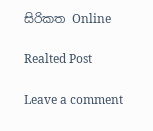සිරිකත Online

Realted Post

Leave a comment